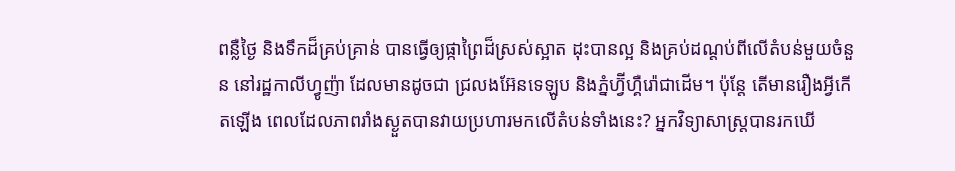ពន្លឺថ្ងៃ និងទឹកដ៏គ្រប់គ្រាន់ បានធ្វើឲ្យផ្កាព្រៃដ៏ស្រស់ស្អាត ដុះបានល្អ និងគ្រប់ដណ្តប់ពីលើតំបន់មួយចំនួន នៅរដ្ឋកាលីហ្វូញ៉ា ដែលមានដូចជា ជ្រលងអ៊ែនទេឡូប និងភ្នំហ្វ៊ីហ្គឺរ៉ោជាដើម។ ប៉ុន្តែ តើមានរឿងអ្វីកើតឡើង ពេលដែលភាពរាំងស្ងួតបានវាយប្រហារមកលើតំបន់ទាំងនេះ? អ្នកវិទ្យាសាស្រ្តបានរកឃើ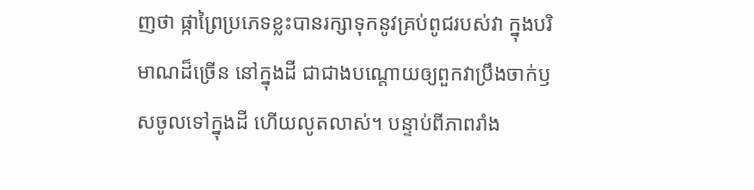ញថា ផ្កាព្រៃប្រភេទខ្លះបានរក្សាទុកនូវគ្រប់ពូជរបស់វា ក្នុងបរិមាណដ៏ច្រើន នៅក្នុងដី ជាជាងបណ្តោយឲ្យពួកវាប្រឹងចាក់ឫសចូលទៅក្នុងដី ហើយលូតលាស់។ បន្ទាប់ពីភាពរាំង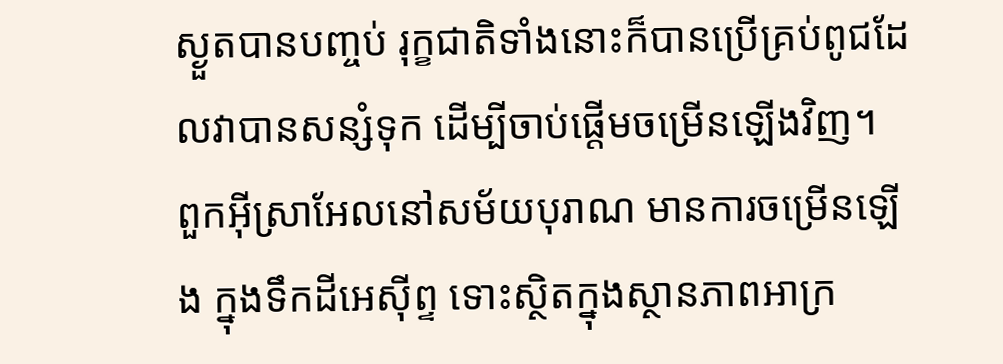ស្ងួតបានបញ្ចប់ រុក្ខជាតិទាំងនោះក៏បានប្រើគ្រប់ពូជដែលវាបានសន្សំទុក ដើម្បីចាប់ផ្តើមចម្រើនឡើងវិញ។
ពួកអ៊ីស្រាអែលនៅសម័យបុរាណ មានការចម្រើនឡើង ក្នុងទឹកដីអេស៊ីព្ទ ទោះស្ថិតក្នុងស្ថានភាពអាក្រ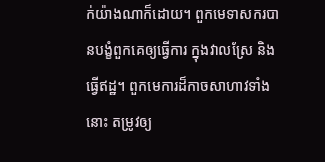ក់យ៉ាងណាក៏ដោយ។ ពួកមេទាសករបានបង្ខំពួកគេឲ្យធ្វើការ ក្នុងវាលស្រែ និងធ្វើឥដ្ឋ។ ពួកមេការដ៏កាចសាហាវទាំងនោះ តម្រូវឲ្យ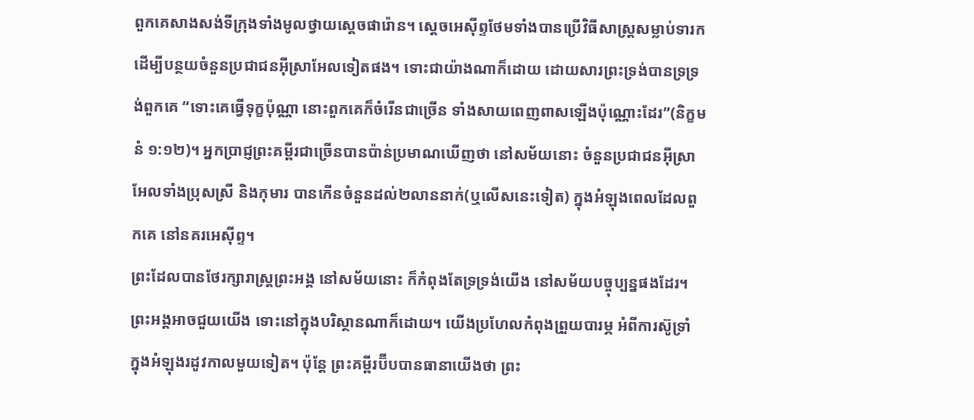ពួកគេសាងសង់ទីក្រុងទាំងមូលថ្វាយស្តេចផារ៉ោន។ ស្តេចអេស៊ីព្ទថែមទាំងបានប្រើវិធីសាស្រ្តសម្លាប់ទារក ដើម្បីបន្ថយចំនួនប្រជាជនអ៊ីស្រាអែលទៀតផង។ ទោះជាយ៉ាងណាក៏ដោយ ដោយសារព្រះទ្រង់បានទ្រទ្រង់ពួកគេ “ទោះគេធ្វើទុក្ខប៉ុណ្ណា នោះពួកគេក៏ចំរើនជាច្រើន ទាំងសាយពេញពាសឡើងប៉ុណ្ណោះដែរ”(និក្ខមនំ ១:១២)។ អ្នកប្រាជ្ញព្រះគម្ពីរជាច្រើនបានប៉ាន់ប្រមាណឃើញថា នៅសម័យនោះ ចំនួនប្រជាជនអ៊ីស្រាអែលទាំងប្រុសស្រី និងកុមារ បានកើនចំនួនដល់២លាននាក់(ឬលើសនេះទៀត) ក្នុងអំឡុងពេលដែលពួកគេ នៅនគរអេស៊ីព្ទ។
ព្រះដែលបានថែរក្សារាស្រ្តព្រះអង្គ នៅសម័យនោះ ក៏កំពុងតែទ្រទ្រង់យើង នៅសម័យបច្ចុប្បន្នផងដែរ។ ព្រះអង្គអាចជួយយើង ទោះនៅក្នុងបរិស្ថានណាក៏ដោយ។ យើងប្រហែលកំពុងព្រួយបារម្ភ អំពីការស៊ូទ្រាំ ក្នុងអំឡុងរដូវកាលមួយទៀត។ ប៉ុន្តែ ព្រះគម្ពីរប៊ីបបានធានាយើងថា ព្រះ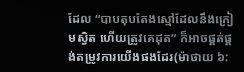ដែល “បាបតុបតែងស្មៅដែលនឹងក្រៀមស្វិត ហើយត្រូវគេដុត” ក៏អាចផ្គត់ផ្គង់តម្រូវការយើងផងដែរ(ម៉ាថាយ ៦: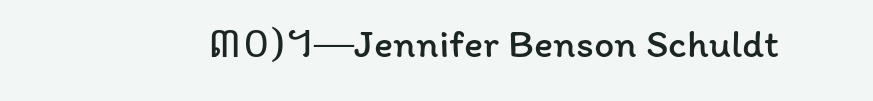៣០)។—Jennifer Benson Schuldt